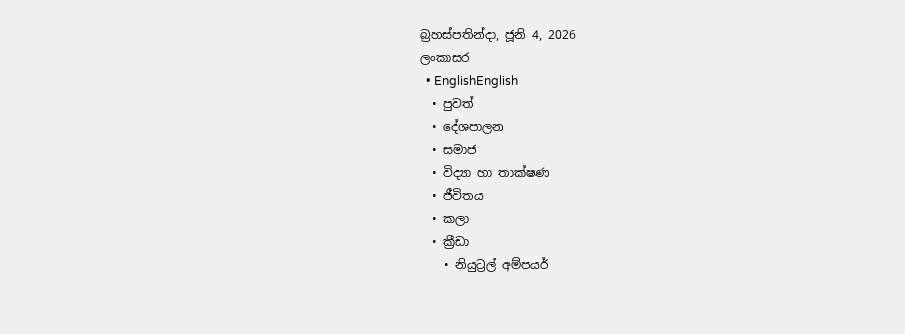බ්‍රහස්පතින්දා, ජූනි 4, 2026
ලංකාසර
  • EnglishEnglish
  • පුවත්
  • දේශපාලන
  • සමාජ
  • විද්‍යා හා තාක්ෂණ
  • ජීවිතය
  • කලා
  • ක්‍රීඩා
    • නියුට්‍රල් අම්පයර්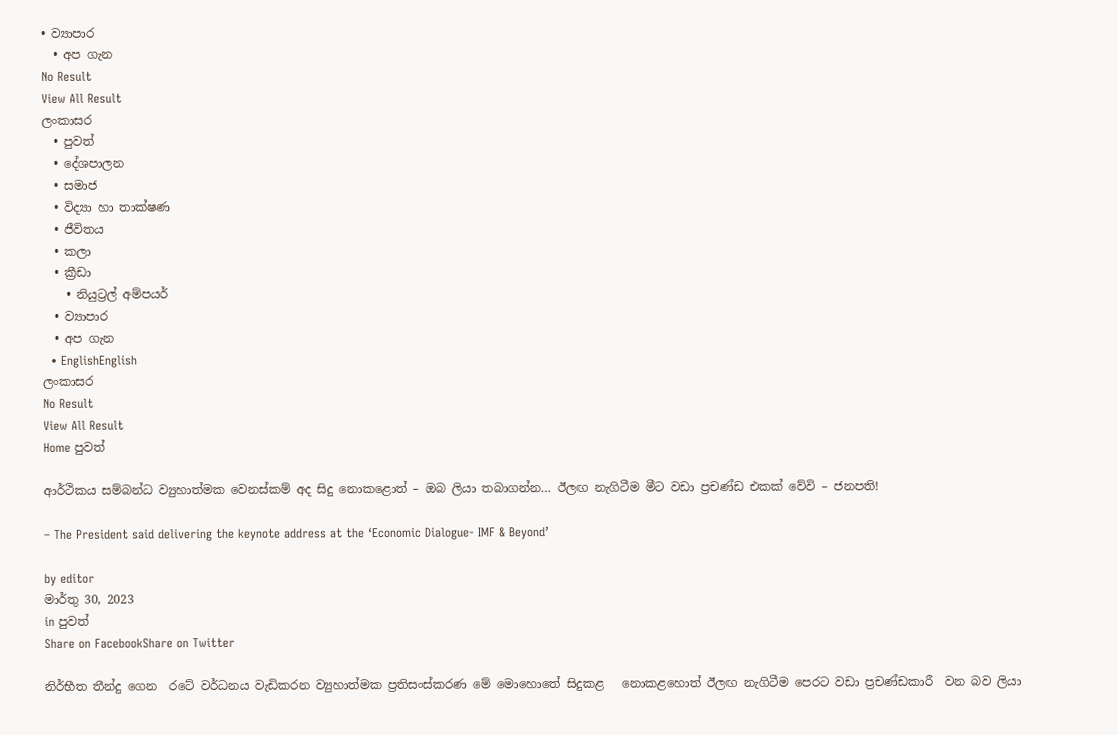• ව්‍යාපාර
  • අප ගැන
No Result
View All Result
ලංකාසර
  • පුවත්
  • දේශපාලන
  • සමාජ
  • විද්‍යා හා තාක්ෂණ
  • ජීවිතය
  • කලා
  • ක්‍රීඩා
    • නියුට්‍රල් අම්පයර්
  • ව්‍යාපාර
  • අප ගැන
  • EnglishEnglish
ලංකාසර
No Result
View All Result
Home පුවත්

ආර්ථිකය සම්බන්ධ ව්‍යුහාත්මක වෙනස්කම් අද සිදු නොකළොත් – ඔබ ලියා තබාගන්න… ඊලඟ නැගිටීම මීට වඩා ප්‍රචණ්ඩ එකක් වේවි – ජනපති!

– The President said delivering the keynote address at the ‘Economic Dialogue- IMF & Beyond’

by editor
මාර්තු 30, 2023
in පුවත්
Share on FacebookShare on Twitter

නිර්භීත තීන්දු ගෙන  රටේ වර්ධනය වැඩිකරන ව්‍යුහාත්මක ප්‍රතිසංස්කරණ මේ මොහොතේ සිදුකළ   නොකළහොත් ඊලඟ නැගිටීම පෙරට වඩා ප්‍රචණ්ඩකාරී  වන බව ලියා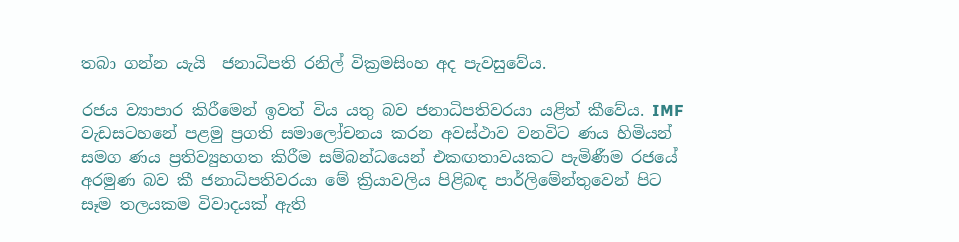තබා ගන්න යැයි  ජනාධිපති රනිල් වික්‍රමසිංහ අද පැවසුවේය.

රජය ව්‍යාපාර කිරීමෙන් ඉවත් විය යතු බව ජනාධිපතිවරයා යළිත් කීවේය. IMF වැඩසටහනේ පළමු ප්‍රගති සමාලෝචනය කරන අවස්ථාව වනවිට ණය හිමියන් සමග ණය ප්‍රතිව්‍යුහගත කිරීම සම්බන්ධයෙන් එකඟතාවයකට පැමිණීම රජයේ අරමුණ බව කී ජනාධිපතිවරයා මේ ක්‍රියාවලිය පිළිබඳ පාර්ලිමේන්තුවෙන් පිට සෑම තලයකම විවාදයක් ඇති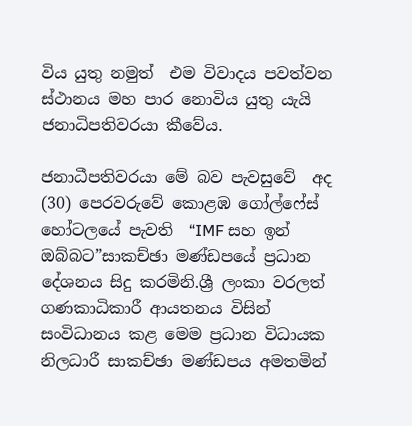විය යුතු නමුත්  එම විවාදය පවත්වන ස්ථානය මහ පාර නොවිය යුතු යැයි ජනාධිපතිවරයා කීවේය.

ජනාධීපතිවරයා මේ බව පැවසුවේ  අද (30) පෙරවරුවේ කොළඹ ගෝල්ෆේස් හෝටලයේ පැවති  “IMF සහ ඉන් ඔබ්බට”සාකච්ඡා මණ්ඩපයේ ප්‍රධාන දේශනය සිදු කරමිනි.ශ්‍රී ලංකා වරලත් ගණකාධිකාරී ආයතනය විසින් සංවිධානය කළ මෙම ප්‍රධාන විධායක නිලධාරී සාකච්ඡා මණ්ඩපය අමතමින්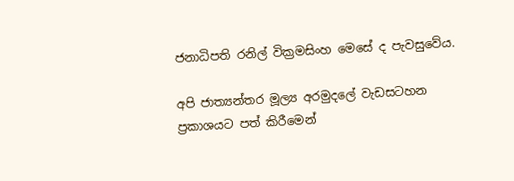ජනාධිපති රනිල් වික්‍රමසිංහ මෙසේ ද පැවසුවේය.

අපි ජාත්‍යන්තර මූල්‍ය අරමුදලේ වැඩසටහන ප්‍රකාශයට පත් කිරීමෙන්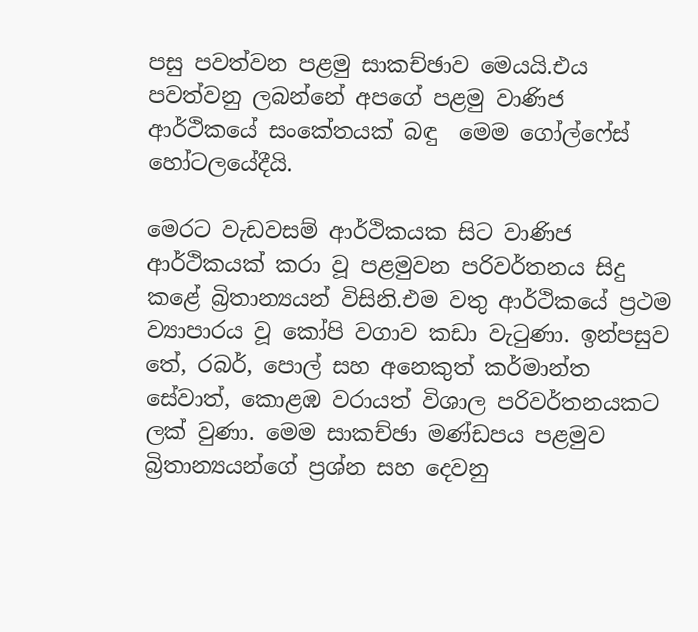පසු පවත්වන පළමු සාකච්ඡාව මෙයයි.එය පවත්වනු ලබන්නේ අපගේ පළමු වාණිජ ආර්ථිකයේ සංකේතයක් බඳු  මෙම ගෝල්ෆේස් හෝටලයේදීයි.

මෙරට වැඩවසම් ආර්ථිකයක සිට වාණිජ ආර්ථිකයක් කරා වූ පළමුවන පරිවර්තනය සිදු කළේ බ්‍රිතාන්‍යයන් විසිනි.එම වතු ආර්ථිකයේ ප්‍රථම ව්‍යාපාරය වූ කෝපි වගාව කඩා වැටුණා. ඉන්පසුව  තේ, රබර්, පොල් සහ අනෙකුත් කර්මාන්ත සේවාත්, කොළඹ වරායත් විශාල පරිවර්තනයකට ලක් වුණා. මෙම සාකච්ඡා මණ්ඩපය පළමුව බ්‍රිතාන්‍යයන්ගේ ප්‍රශ්න සහ දෙවනු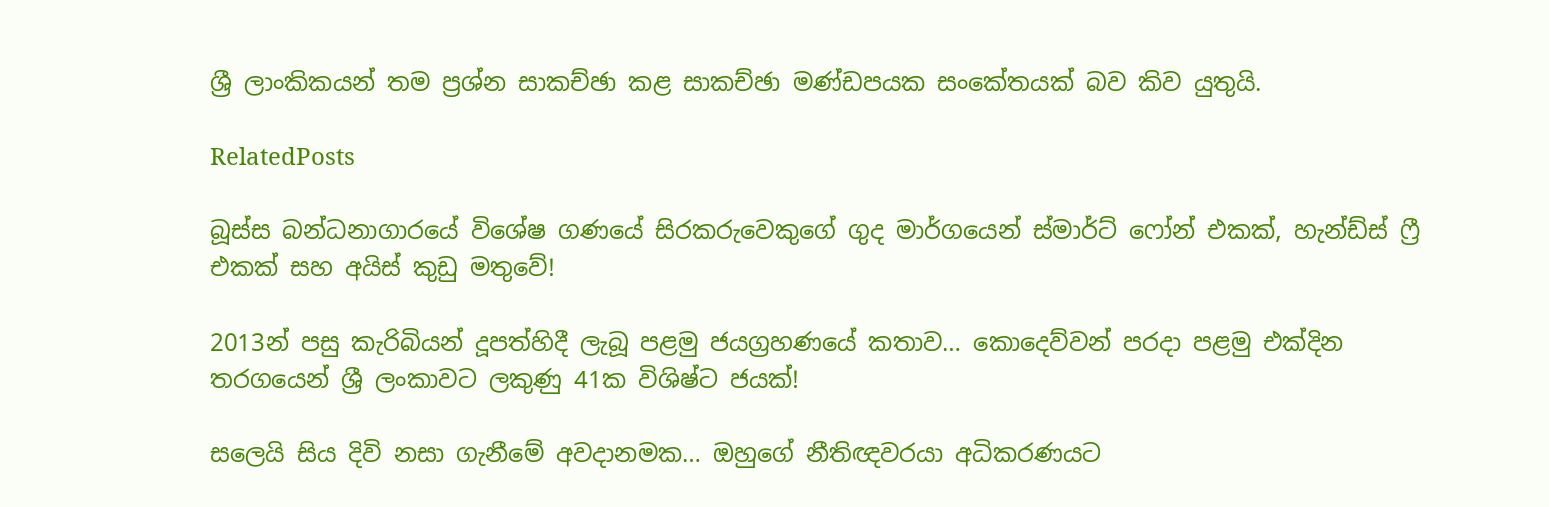ශ්‍රී ලාංකිකයන් තම ප්‍රශ්න සාකච්ඡා කළ සාකච්ඡා මණ්ඩපයක සංකේතයක් බව කිව යුතුයි.

RelatedPosts

බූස්ස බන්ධනාගාරයේ විශේෂ ගණයේ සිරකරුවෙකුගේ ගුද මාර්ගයෙන් ස්මාර්ට් ෆෝන් එකක්, හැන්ඩ්ස් ෆ්‍රී එකක් සහ අයිස් කුඩු මතුවේ!

2013න් පසු කැරිබියන් දූපත්හිදී ලැබූ පළමු ජයග්‍රහණයේ කතාව… කොදෙව්වන් පරදා පළමු එක්දින තරගයෙන් ශ්‍රී ලංකාවට ලකුණු 41ක විශිෂ්ට ජයක්!

සලෙයි සිය දිවි නසා ගැනීමේ අවදානමක… ඔහුගේ නීතිඥවරයා අධිකරණයට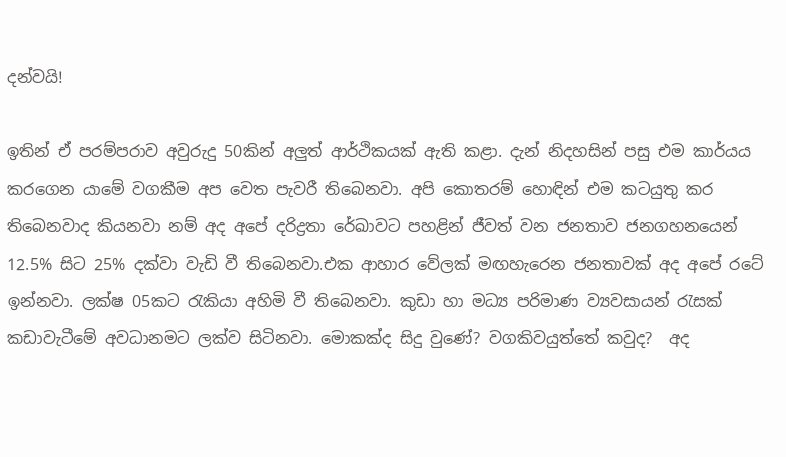දන්වයි!

ඉතින් ඒ පරම්පරාව අවුරුදු 50කින් අලුත් ආර්ථිකයක් ඇති කළා. දැන් නිදහසින් පසු එම කාර්යය කරගෙන යාමේ වගකීම අප වෙත පැවරී තිබෙනවා. අපි කොතරම් හොඳින් එම කටයුතු කර තිබෙනවාද කියනවා නම් අද අපේ දරිද්‍රතා රේඛාවට පහළින් ජීවත් වන ජනතාව ජනගහනයෙන් 12.5% සිට 25% දක්වා වැඩි වී තිබෙනවා.එක ආහාර වේලක් මඟහැරෙන ජනතාවක් අද අපේ රටේ ඉන්නවා. ලක්ෂ 05කට රැකියා අහිමි වී තිබෙනවා. කුඩා හා මධ්‍ය පරිමාණ ව්‍යවසායන් රැසක් කඩාවැටීමේ අවධානමට ලක්ව සිටිනවා. මොකක්ද සිදු වුණේ? වගකිවයුත්තේ කවුද?  අද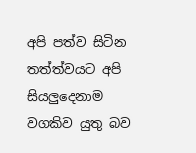අපි පත්ව සිටින තත්ත්වයට අපි සියලුදෙනාම වගකිව යුතු බව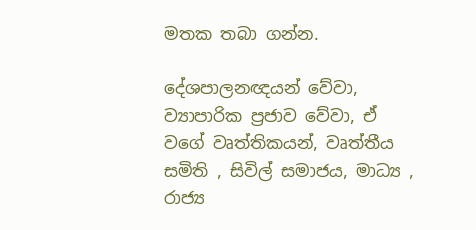මතක තබා ගන්න.

දේශපාලනඥයන් වේවා, ව්‍යාපාරික ප්‍රජාව වේවා, ඒ වගේ වෘත්තිකයන්, වෘත්තීය සමිති , සිවිල් සමාජය, මාධ්‍ය , රාජ්‍ය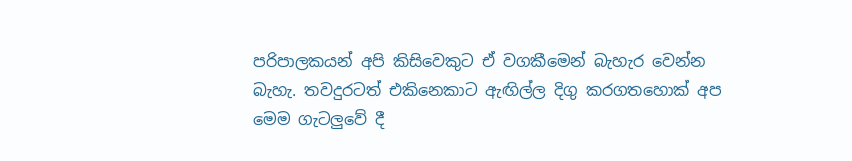පරිපාලකයන් අපි කිසිවෙකුට ඒ වගකීමෙන් බැහැර වෙන්න බැහැ. තවදුරටත් එකිනෙකාට ඇඟිල්ල දිගු කරගතහොක් අප මෙම ගැටලුවේ දී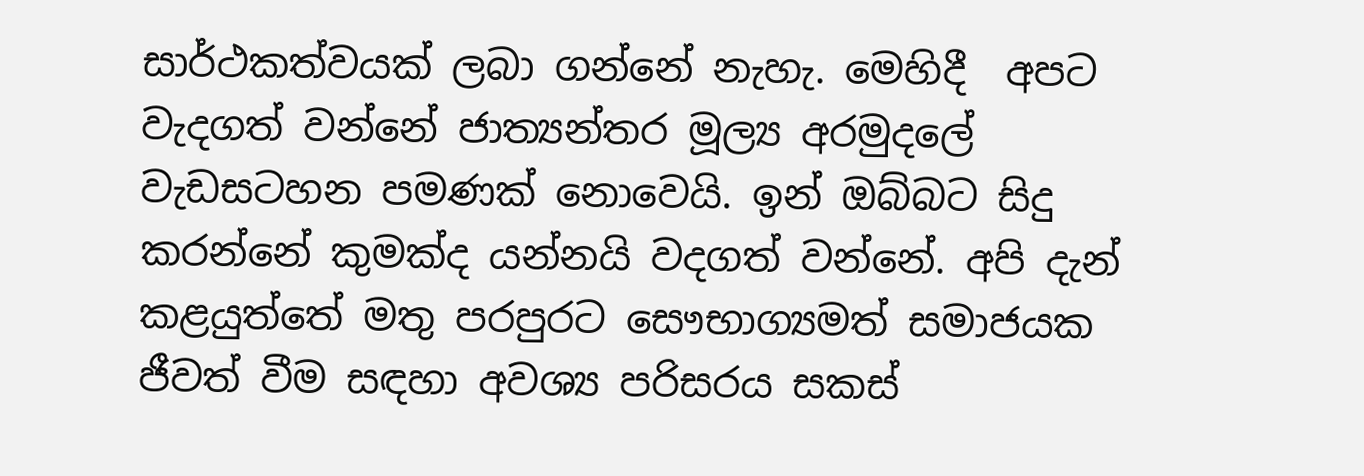සාර්ථකත්වයක් ලබා ගන්නේ නැහැ. මෙහිදී  අපට වැදගත් වන්නේ ජාත්‍යන්තර මූල්‍ය අරමුදලේ වැඩසටහන පමණක් නොවෙයි. ඉන් ඔබ්බට සිදු කරන්නේ කුමක්ද යන්නයි වදගත් වන්නේ. අපි දැන් කළයුත්තේ මතු පරපුරට සෞභාග්‍යමත් සමාජයක ජීවත් වීම සඳහා අවශ්‍ය පරිසරය සකස්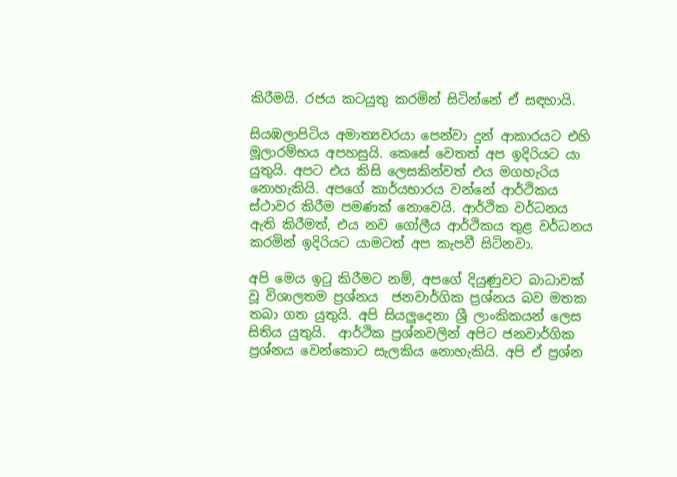කිරීමයි. රජය කටයුතු කරමින් සිටින්නේ ඒ සඳහායි.

සියඹලාපිටිය අමාත්‍යවරයා පෙන්වා දුන් ආකාරයට එහි මූලාරම්භය අපහසුයි. කෙසේ වෙතත් අප ඉදිරියට යා යුතුයි. අපට එය කිසි ලෙසකින්වත් එය මගහැරිය නොහැකියි. අපගේ කාර්යභාරය වන්නේ ආර්ථිකය ස්ථාවර කිරීම පමණක් නොවෙයි. ආර්ථික වර්ධනය ඇති කිරීමත්, එය නව ගෝලීය ආර්ථිකය තුළ වර්ධනය කරමින් ඉදිරියට යාමටත් අප කැපවී සිටිනවා.

අපි මෙය ඉටු කිරීමට නම්, අපගේ දියුණුවට බාධාවක් වූ විශාලතම ප්‍රශ්නය  ජනවාර්ගික ප්‍රශ්නය බව මතක තබා ගත යුතුයි. අපි සියලුදෙනා ශ්‍රී ලාංකිකයන් ලෙස සිතිය යුතුයි.  ආර්ථික ප්‍රශ්නවලින් අපිට ජනවාර්ගික ප්‍රශ්නය වෙන්කොට සැලකිය නොහැකියි. අපි ඒ ප්‍රශ්න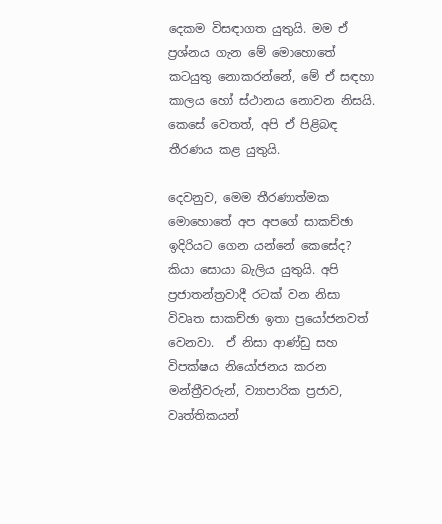දෙකම විසඳාගත යුතුයි. මම ඒ ප්‍රශ්නය ගැන මේ මොහොතේ කටයුතු නොකරන්නේ, මේ ඒ සඳහා කාලය හෝ ස්ථානය නොවන නිසයි. කෙසේ වෙතත්, අපි ඒ පිළිබඳ තීරණය කළ යුතුයි.

දෙවනුව, මෙම තීරණාත්මක මොහොතේ අප අපගේ සාකච්ඡා ඉදිරියට ගෙන යන්නේ කෙසේද? කියා සොයා බැලිය යුතුයි. අපි ප්‍රජාතන්ත්‍රවාදී රටක් වන නිසා  විවෘත සාකච්ඡා ඉතා ප්‍රයෝජනවත් වෙනවා.  ඒ නිසා ආණ්ඩු සහ විපක්ෂය නියෝජනය කරන මන්ත්‍රීවරුන්, ව්‍යාපාරික ප්‍රජාව, වෘත්තිකයන්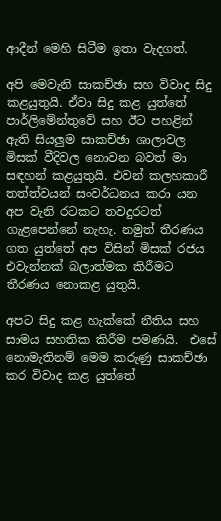ආදීන් මෙහි සිටීම ඉතා වැදගත්.

අපි මෙවැනි සාකච්ඡා සහ විවාද සිදු කළයුතුයි. ඒවා සිදු කළ යුත්තේ පාර්ලිමේන්තුවේ සහ ඊට පහළින් ඇති සියලුම සාකච්ඡා ශාලාවල මිසක් වීදිවල නොවන බවත් මා සඳහන් කළයුතුයි. එවන් කලහකාරී තත්ත්වයන් සංවර්ධනය කරා යන අප වැනි රටකට තවදුරටත් ගැළපෙන්නේ නැහැ. නමුත් තීරණය ගත යුත්තේ අප විසින් මිසක් රජය එවැන්නක් බලාත්මක කිරීමට තීරණය නොකළ යුතුයි.

අපට සිදු කළ හැක්කේ නීතිය සහ සාමය සහතික කිරීම පමණයි.  එසේ නොමැතිනම් මෙම කරුණු සාකච්ඡා කර විවාද කළ යුත්තේ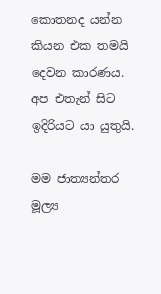කොතනද යන්න කියන එක තමයි දෙවන කාරණය. අප එතැන් සිට ඉදිරියට යා යුතුයි.

මම ජාත්‍යන්තර මූල්‍ය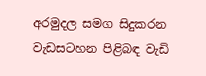අරමුදල සමග සිදුකරන වැඩසටහන පිළිබඳ වැඩි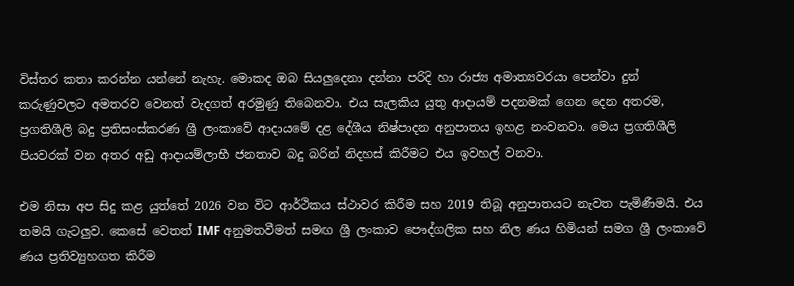විස්තර කතා කරන්න යන්නේ නැහැ. මොකද ඔබ සියලුදෙනා දන්නා පරිදි හා රාජ්‍ය අමාත්‍යවරයා පෙන්වා දුන් කරුණුවලට අමතරව වෙනත් වැදගත් අරමුණු තිබෙනවා. එය සැලකිය යුතු ආදායම් පදනමක් ගෙන දෙන අතරම, ප්‍රගතිශීලි බදු ප්‍රතිසංස්කරණ ශ්‍රී ලංකාවේ ආදායමේ දළ දේශීය නිෂ්පාදන අනුපාතය ඉහළ නංවනවා. මෙය ප්‍රගතිශීලි පියවරක් වන අතර අඩු ආදායම්ලාභී ජනතාව බදු බරින් නිදහස් කිරීමට එය ඉවහල් වනවා.

එම නිසා අප සිදු කළ යුත්තේ 2026 වන විට ආර්ථිකය ස්ථාවර කිරීම සහ 2019 තිබූ අනුපාතයට නැවත පැමිණීමයි. එය තමයි ගැටලුව. කෙසේ වෙතත් IMF අනුමතවීමත් සමඟ ශ්‍රී ලංකාව පෞද්ගලික සහ නිල ණය හිමියන් සමග ශ්‍රී ලංකාවේ ණය ප්‍රතිව්‍යුහගත කිරීම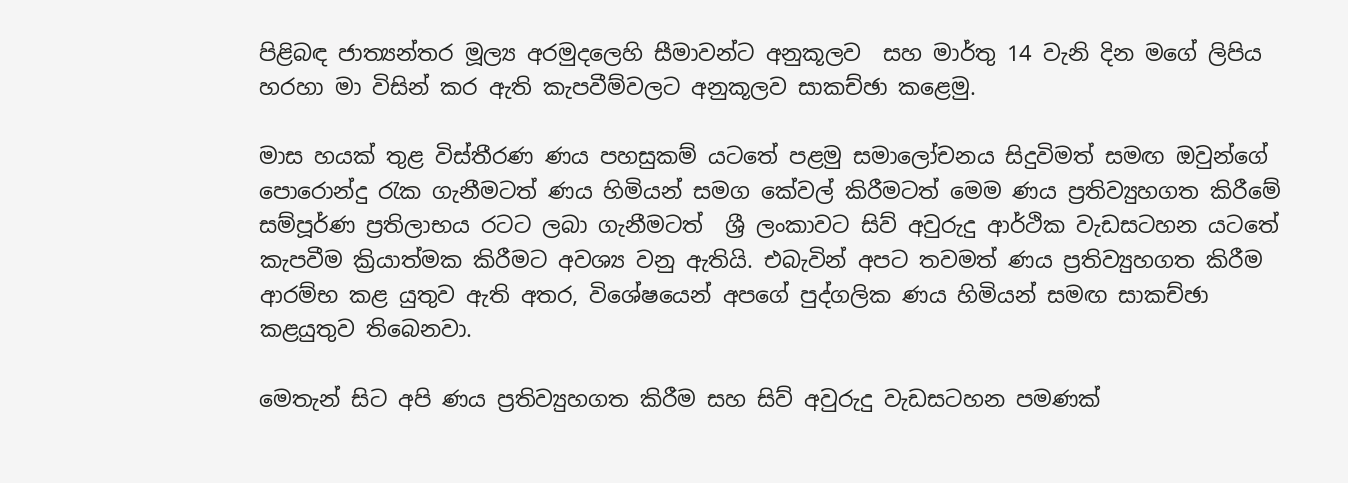පිළිබඳ ජාත්‍යන්තර මූල්‍ය අරමුදලෙහි සීමාවන්ට අනුකූලව  සහ මාර්තු 14 වැනි දින මගේ ලිපිය හරහා මා විසින් කර ඇති කැපවීම්වලට අනුකූලව සාකච්ඡා කළෙමු.

මාස හයක් තුළ විස්තීරණ ණය පහසුකම් යටතේ පළමු සමාලෝචනය සිදුවිමත් සමඟ ඔවුන්ගේ පොරොන්දු රැක ගැනීමටත් ණය හිමියන් සමග කේවල් කිරීමටත් මෙම ණය ප්‍රතිව්‍යුහගත කිරීමේ සම්පූර්ණ ප්‍රතිලාභය රටට ලබා ගැනීමටත්  ශ්‍රී ලංකාවට සිව් අවුරුදු ආර්ථික වැඩසටහන යටතේ කැපවීම ක්‍රියාත්මක කිරීමට අවශ්‍ය වනු ඇතියි. එබැවින් අපට තවමත් ණය ප්‍රතිව්‍යුහගත කිරීම ආරම්භ කළ යුතුව ඇති අතර, විශේෂයෙන් අපගේ පුද්ගලික ණය හිමියන් සමඟ සාකච්ඡා කළයුතුව තිබෙනවා.

මෙතැන් සිට අපි ණය ප්‍රතිව්‍යුහගත කිරීම සහ සිව් අවුරුදු වැඩසටහන පමණක්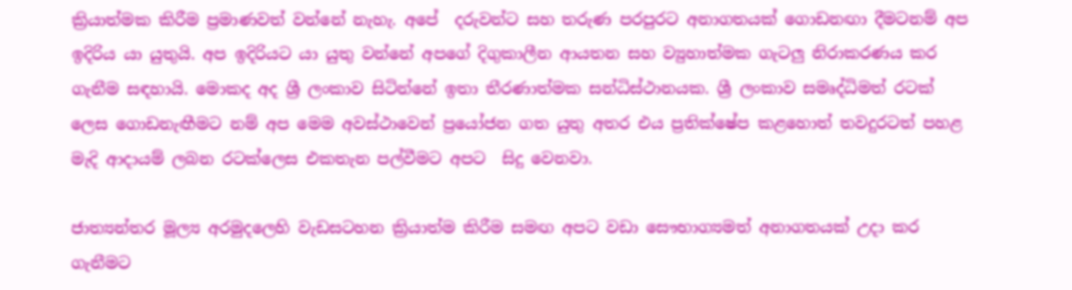ක්‍රියාත්මක කිරීම ප්‍රමාණවත් වන්නේ නැහැ. අපේ  දරුවන්ට සහ තරුණ පරපුරට අනාගතයක් ගොඩනඟා දීමටනම් අප ඉදිරිය යා යුතුයි. අප ඉදිරියට යා යුතු වන්නේ අපගේ දිගුකාලීන ආයතන සහ ව්‍යුහාත්මක ගැටලු නිරාකරණය කර ගැනීම සඳහායි. මොකද අද ශ්‍රී ලංකාව සිටින්නේ ඉතා තීරණාත්මක සන්ධිස්ථානයක. ශ්‍රී ලංකාව සමෘද්ධිමත් රටක් ලෙස ගොඩනැඟීමට නම් අප මෙම අවස්ථාවෙන් ප්‍රයෝජන ගත යුතු අතර එය ප්‍රතික්ෂේප කළහොත් තවදුරටත් පහළ මැදි ආදායම් ලබන රටක්ලෙස එකතැන පල්වීමට අපට  සිදු වෙනවා.

ජාත්‍යන්තර මූල්‍ය අරමුදලෙහි වැඩසටහන ක්‍රියාත්ම කිරීම සමඟ අපට වඩා සෞභාග්‍යමත් අනාගතයක් උදා කර ගැනීමට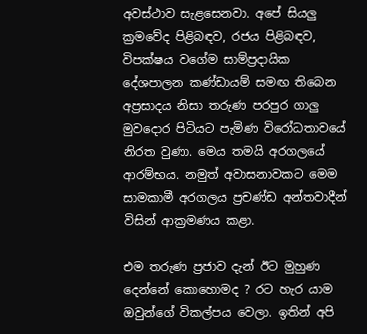අවස්ථාව සැළසෙනවා. අපේ සියලු ක්‍රමවේද පිළිබඳව, රජය පිළිබඳව, විපක්ෂය වගේම සාම්ප්‍රදායික දේශපාලන කණ්ඩායම් සමඟ තිබෙන අප්‍රසාදය නිසා තරුණ පරපුර ගාලු මුවදොර පිටියට පැමිණ විරෝධතාවයේ නිරත වුණා. මෙය තමයි අරගලයේ ආරම්භය. නමුත් අවාසනාවකට මෙම සාමකාමී අරගලය ප්‍රචණ්ඩ අන්තවාදීන් විසින් ආක්‍රමණය කළා.

එම තරුණ ප්‍රජාව දැන් ඊට මුහුණ දෙන්නේ කොහොමද ? රට හැර යාම ඔවුන්ගේ විකල්පය වෙලා. ඉතින් අපි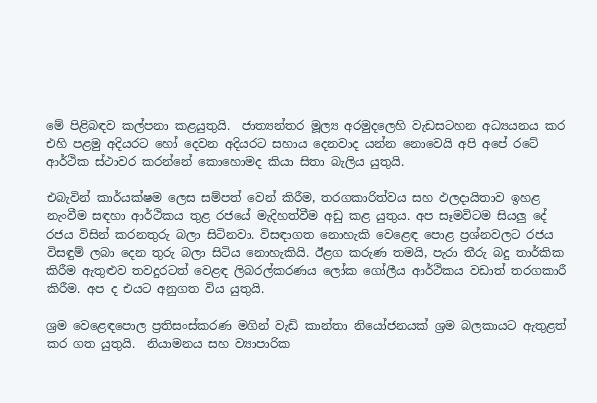මේ පිළිබඳව කල්පනා කළයුතුයි.  ජාත්‍යන්තර මූල්‍ය අරමුදලෙහි වැඩසටහන අධ්‍යයනය කර එහි පළමු අදියරට හෝ දෙවන අදියරට සහාය දෙනවාද යන්න නොවෙයි අපි අපේ රටේ ආර්ථික ස්ථාවර කරන්නේ කොහොමද කියා සිතා බැලිය යුතුයි.

එබැවින් කාර්යක්ෂම ලෙස සම්පත් වෙන් කිරීම, තරගකාරිත්වය සහ ඵලදායිතාව ඉහළ නැංවීම සඳහා ආර්ථිකය තුළ රජයේ මැදිහත්වීම අඩු කළ යුතුය. අප සෑමවිටම සියලු දේ  රජය විසින් කරනතුරු බලා සිටිනවා. විසඳාගත නොහැකි වෙළෙඳ පොළ ප්‍රශ්නවලට රජය විසඳුම් ලබා දෙන තුරු බලා සිටිය නොහැකියි. ඊළග කරුණ තමයි, පැරා තීරු බදු තාර්කික කිරීම ඇතුළුව තවදුරටත් වෙළඳ ලිබරල්කරණය ලෝක ගෝලීය ආර්ථිකය වඩාත් තරගකාරී කිරීම. අප ද එයට අනුගත විය යුතුයි.

ශ්‍රම වෙළෙඳපොල ප්‍රතිසංස්කරණ මගින් වැඩි කාන්තා නියෝජනයක් ශ්‍රම බලකායට ඇතුළත් කර ගත යුතුයි.  නියාමනය සහ ව්‍යාපාරික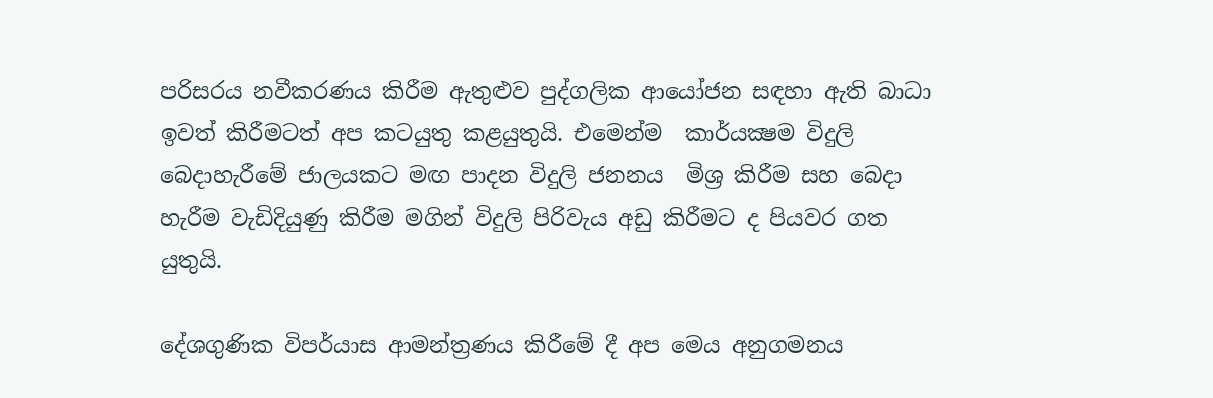පරිසරය නවීකරණය කිරීම ඇතුළුව පුද්ගලික ආයෝජන සඳහා ඇති බාධා ඉවත් කිරීමටත් අප කටයුතු කළයුතුයි. එමෙන්ම  කාර්යක්‍ෂම විදුලි බෙදාහැරීමේ ජාලයකට මඟ පාදන විදුලි ජනනය  මිශ්‍ර කිරීම සහ බෙදා හැරීම වැඩිදියුණු කිරීම මගින් විදුලි පිරිවැය අඩු කිරීමට ද පියවර ගත යුතුයි.

දේශගුණික විපර්යාස ආමන්ත්‍රණය කිරීමේ දී අප මෙය අනුගමනය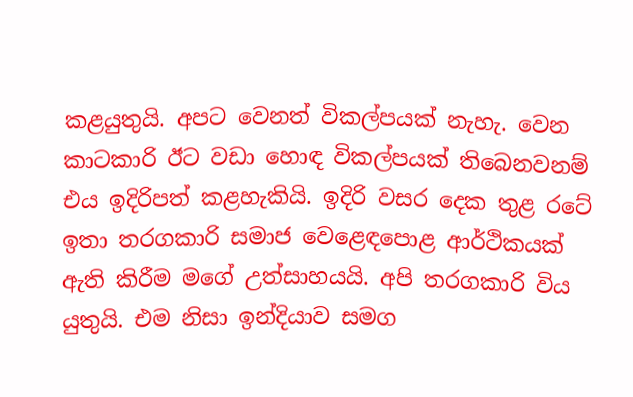කළයුතුයි. අපට වෙනත් විකල්පයක් නැහැ. වෙන කාටකාරි ඊට වඩා හොඳ විකල්පයක් තිබෙනවනම් එය ඉදිරිපත් කළහැකියි. ඉදිරි වසර දෙක තුළ රටේ ඉතා තරගකාරි සමාජ වෙළෙඳපොළ ආර්ථිකයක් ඇති කිරීම මගේ උත්සාහයයි. අපි තරගකාරි විය යුතුයි. එම නිසා ඉන්දියාව සමග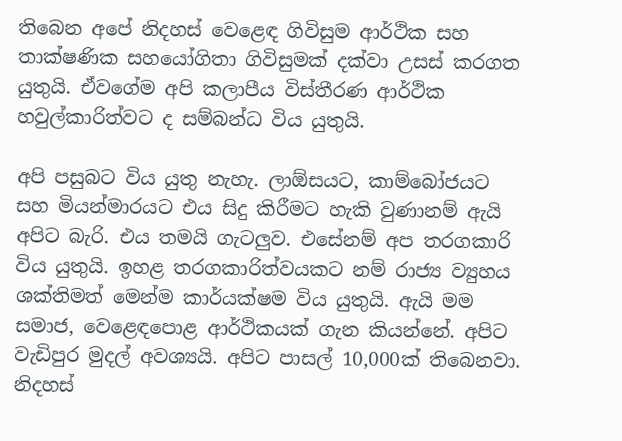තිබෙන අපේ නිදහස් වෙළෙඳ ගිවිසුම ආර්ථික සහ තාක්ෂණික සහයෝගිතා ගිවිසුමක් දක්වා උසස් කරගත යුතුයි. ඒවගේම අපි කලාපීය විස්තීරණ ආර්ථික හවුල්කාරිත්වට ද සම්බන්ධ විය යුතුයි.

අපි පසුබට විය යුතු නැහැ. ලාඕසයට, කාම්බෝජයට සහ මියන්මාරයට එය සිදු කිරීමට හැකි වුණානම් ඇයි අපිට බැරි. එය තමයි ගැටලුව. එසේනම් අප තරගකාරි විය යුතුයි. ඉහළ තරගකාරිත්වයකට නම් රාජ්‍ය ව්‍යුහය ශක්තිමත් මෙන්ම කාර්යක්ෂම විය යුතුයි. ඇයි මම සමාජ, වෙළෙඳපොළ ආර්ථිකයක් ගැන කියන්නේ. අපිට වැඩිපුර මුදල් අවශ්‍යයි. අපිට පාසල් 10,000ක් තිබෙනවා.  නිදහස්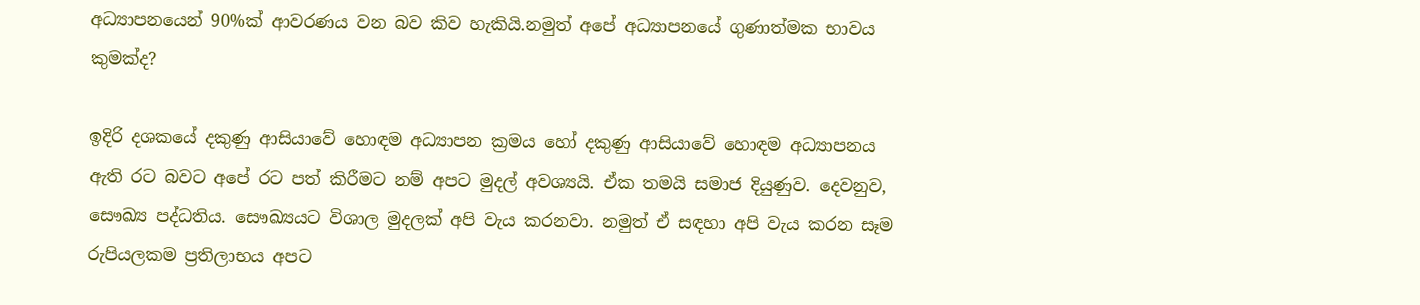අධ්‍යාපනයෙන් 90%ක් ආවරණය වන බව කිව හැකියි.නමුත් අපේ අධ්‍යාපනයේ ගුණාත්මක භාවය කුමක්ද?

ඉදිරි දශකයේ දකුණු ආසියාවේ හොඳම අධ්‍යාපන ක්‍රමය හෝ දකුණු ආසියාවේ හොඳම අධ්‍යාපනය ඇති රට බවට අපේ රට පත් කිරීමට නම් අපට මුදල් අවශ්‍යයි. ඒක තමයි සමාජ දියුණුව. දෙවනුව, සෞඛ්‍ය පද්ධතිය. සෞඛ්‍යයට විශාල මුදලක් අපි වැය කරනවා. නමුත් ඒ සඳහා අපි වැය කරන සෑම රුපියලකම ප්‍රතිලාභය අපට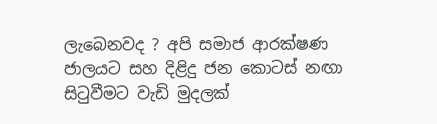ලැබෙනවද ? අපි සමාජ ආරක්ෂණ ජාලයට සහ දිළිදු ජන කොටස් නඟා සිටුවීමට වැඩි මුදලක්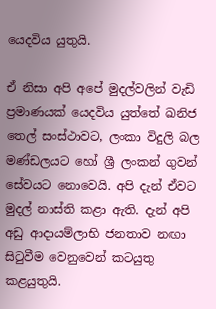යෙදවිය යුතුයි.

ඒ නිසා අපි අපේ මුදල්වලින් වැඩි ප්‍රමාණයක් යෙදවිය යුත්තේ ඛනිජ තෙල් සංස්ථාවට, ලංකා විදුලි බල මණ්ඩලයට හෝ ශ්‍රී ලංකන් ගුවන් සේවයට නොවෙයි. අපි දැන් ඒවට මුදල් නාස්ති කළා ඇති. දැන් අපි අඩු ආදායම්ලාභි ජනතාව නඟා සිටුවීම වෙනුවෙන් කටයුතු කළයුතුයි.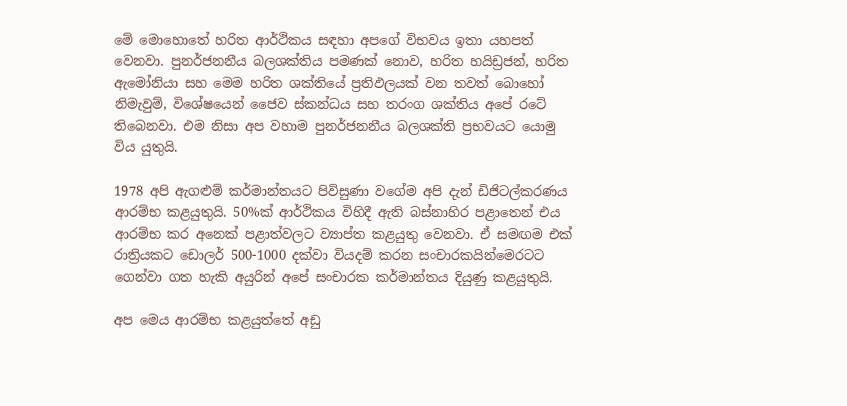මේ මොහොතේ හරිත ආර්ථිකය සඳහා අපගේ විභවය ඉතා යහපත් වෙනවා. පුනර්ජනනීය බලශක්තිය පමණක් නොව, හරිත හයිඩ්‍රජන්, හරිත ඇමෝනියා සහ මෙම හරිත ශක්තියේ ප්‍රතිඵලයක් වන තවත් බොහෝ නිමැවුම්, විශේෂයෙන් ජෛව ස්කන්ධය සහ තරංග ශක්තිය අපේ රටේ තිබෙනවා. එම නිසා අප වහාම පුනර්ජනනීය බලශක්ති ප්‍රභවයට යොමු විය යුතුයි.

1978 අපි ඇගළුම් කර්මාන්තයට පිවිසුණා වගේම අපි දැන් ඩිජිටල්කරණය ආරම්භ කළයුතුයි. 50%ක් ආර්ථිකය විහිදී ඇති බස්නාහිර පළාතෙන් එය ආරම්භ කර අනෙක් පළාත්වලට ව්‍යාප්ත කළයුතු වෙනවා. ඒ සමඟම එක් රාත්‍රියකට ඩොලර් 500-1000 දක්වා වියදම් කරන සංචාරකයින්මෙරටට ගෙන්වා ගත හැකි අයුරින් අපේ සංචාරක කර්මාන්තය දියුණු කළයුතුයි.

අප මෙය ආරම්භ කළයුත්තේ අඩු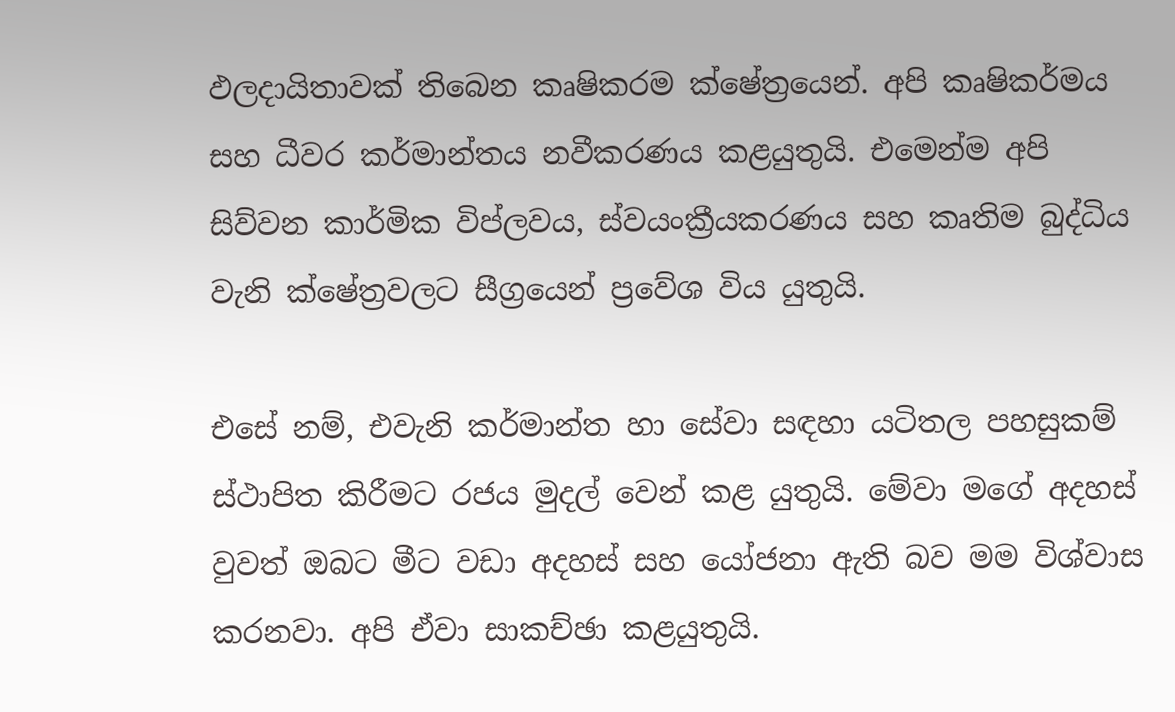ඵලදායිතාවක් තිබෙන කෘෂිකරම ක්ෂේත්‍රයෙන්. අපි කෘෂිකර්මය සහ ධීවර කර්මාන්තය නවීකරණය කළයුතුයි. එමෙන්ම අපි සිව්වන කාර්මික විප්ලවය, ස්වයංක්‍රීයකරණය සහ කෘතිම බුද්ධිය වැනි ක්ෂේත්‍රවලට සීග්‍රයෙන් ප්‍රවේශ විය යුතුයි.

එසේ නම්, එවැනි කර්මාන්ත හා සේවා සඳහා යටිතල පහසුකම් ස්ථාපිත කිරීමට රජය මුදල් වෙන් කළ යුතුයි. මේවා මගේ අදහස් වුවත් ඔබට මීට වඩා අදහස් සහ යෝජනා ඇති බව මම විශ්වාස කරනවා. අපි ඒවා සාකච්ඡා කළයුතුයි.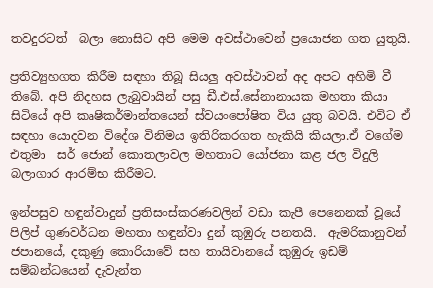තවදුරටත්  බලා නොසිට අපි මෙම අවස්ථාවෙන් ප්‍රයොජන ගත යුතුයි.

ප්‍රතිව්‍යුහගත කිරීම සඳහා තිබූ සියලු අවස්ථාවන් අද අපට අහිමි වී තිබේ. අපි නිදහස ලැබුවායින් පසු ඩී.එස්.සේනානායක මහතා කියා සිටියේ අපි කෘෂිකර්මාන්තයෙන් ස්වයංපෝෂිත විය යුතු බවයි. එවිට ඒ සඳහා යොදවන විදේශ විනිමය ඉතිරිකරගත හැකියි කියලා.ඒ වගේම එතුමා  සර් ජොන් කොතලාවල මහතාට යෝජනා කළ ජල විදුලි බලාගාර ආරම්භ කිරීමට.

ඉන්පසුව හඳුන්වාදුන් ප්‍රතිසංස්කරණවලින් වඩා කැපී පෙනෙනක් වූයේ පිලිප් ගුණවර්ධන මහතා හඳුන්වා දුන් කුඹුරු පනතයි.  ඇමරිකානුවන්  ජපානයේ, දකුණු කොරියාවේ සහ තායිවානයේ කුඹුරු ඉඩම් සම්බන්ධයෙන් දැවැන්ත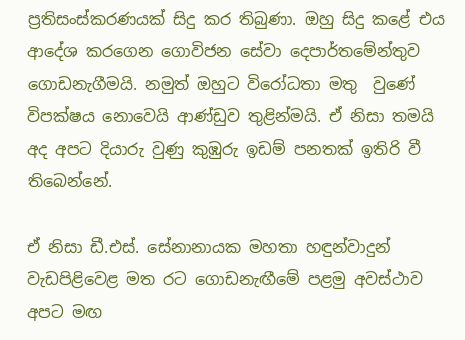ප්‍රතිසංස්කරණයක් සිදු කර තිබුණා. ඔහු සිදු කළේ එය ආදේශ කරගෙන ගොවිජන සේවා දෙපාර්තමේන්තුව ගොඩනැගීමයි. නමුත් ඔහුට විරෝධතා මතු  වුණේ විපක්ෂය නොවෙයි ආණ්ඩුව තුළින්මයි. ඒ නිසා තමයි අද අපට දියාරු වුණු කුඹුරු ඉඩම් පනතක් ඉතිරි වී තිබෙන්නේ.

ඒ නිසා ඩී.එස්. සේනානායක මහතා හඳුන්වාදුන් වැඩපිළිවෙළ මත රට ගොඩනැඟීමේ පළමු අවස්ථාව අපට මඟ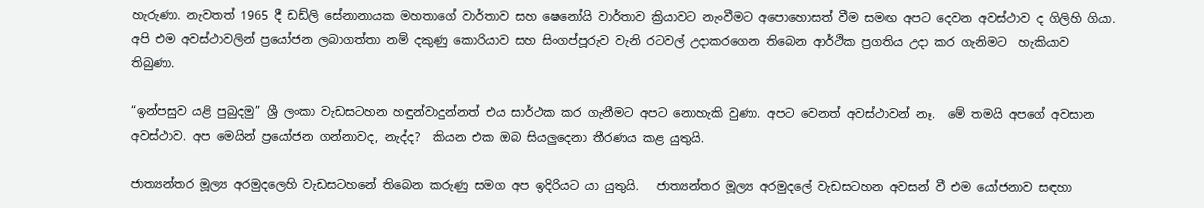හැරුණා. නැවතත් 1965 දී ඩඩ්ලි සේනානායක මහතාගේ වාර්තාව සහ ෂෙනෝයි වාර්තාව ක්‍රියාවට නැංවීමට අපොහොසත් වීම සමඟ අපට දෙවන අවස්ථාව ද ගිලිහි ගියා. අපි එම අවස්ථාවලින් ප්‍රයෝජන ලබාගත්තා නම් දකුණු කොරියාව සහ සිංගප්පූරුව වැනි රටවල් උදාකරගෙන තිබෙන ආර්ථික ප්‍රගතිය උදා කර ගැනිමට  හැකියාව තිබුණා.

“ඉන්පසුව යළි පුබුදමු” ශ්‍රී ලංකා වැඩසටහන හඳුන්වාදුන්නත් එය සාර්ථක කර ගැනීමට අපට නොහැකි වුණා. අපට වෙනත් අවස්ථාවන් නෑ.  මේ තමයි අපගේ අවසාන අවස්ථාව. අප මෙයින් ප්‍රයෝජන ගන්නාවද, නැද්ද?  කියන එක ඔබ සියලුදෙනා තීරණය කළ යුතුයි.

ජාත්‍යන්තර මූල්‍ය අරමුදලෙහි වැඩසටහනේ තිබෙන කරුණු සමග අප ඉදිරියට යා යුතුයි.   ජාත්‍යන්තර මූල්‍ය අරමුදලේ වැඩසටහන අවසන් වී එම යෝජනාව සඳහා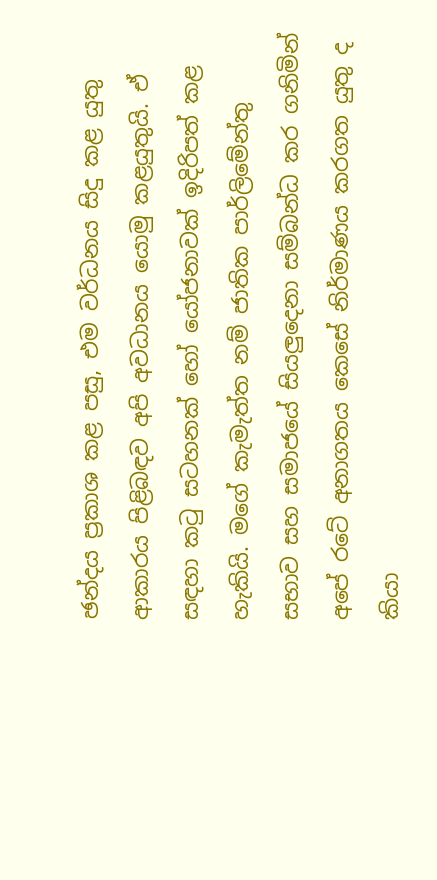ඡන්දය ප්‍රකාශ කළ පසු, එම වර්ධනය සිදු කළ යුතු ආකාරය පිළිබඳව අපි අවධානය යොමු කළයුතුයි. ඒ සඳහා කටු සටහනක් හෝ යෝජනාවක් ඉදිරිපත් කළ හැකියි. මගේ කැමැත්ත නම් ජාතික පාර්ලිමේන්තු සභාව සහ සමාජයේ සියලුදෙනා සම්බන්ධ කර ගනිමින් අපේ රටේ අනාගතය කෙසේ නිර්මාණය කරගත යුතු ද කියා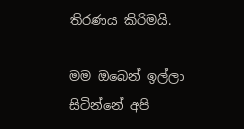තිරණය කිරිමයි.

මම ඔබෙන් ඉල්ලා සිටින්නේ අපි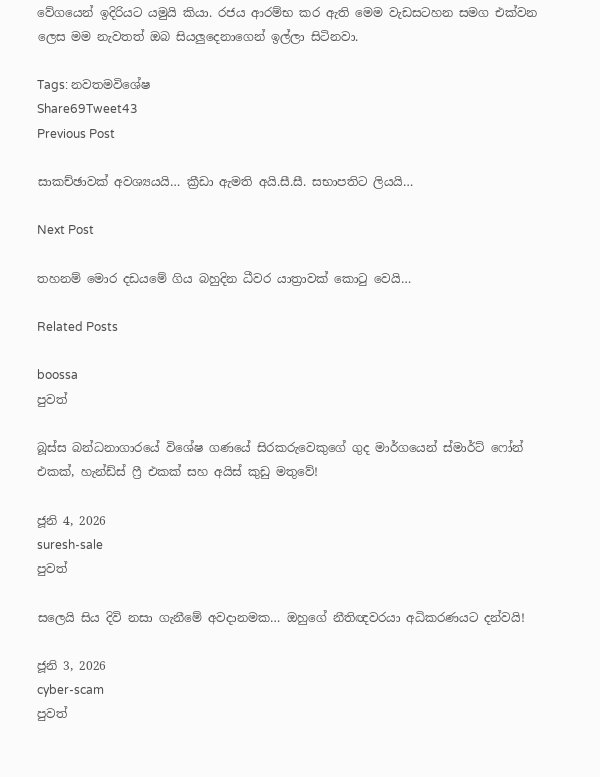වේගයෙන් ඉදිරියට යමුයි කියා. රජය ආරම්භ කර ඇති මෙම වැඩසටහන සමග එක්වන ලෙස මම නැවතත් ඔබ සියලුදෙනාගෙන් ඉල්ලා සිටිනවා.

Tags: නවතමවිශේෂ
Share69Tweet43
Previous Post

සාකච්ඡාවක් අවශ්‍යයයි… ක්‍රීඩා ඇමති අයි.සී.සී. සභාපතිට ලියයි…

Next Post

තහනම් මොර දඩයමේ ගිය බහුදින ධීවර යාත්‍රාවක් කොටු වෙයි…

Related Posts

boossa
පුවත්

බූස්ස බන්ධනාගාරයේ විශේෂ ගණයේ සිරකරුවෙකුගේ ගුද මාර්ගයෙන් ස්මාර්ට් ෆෝන් එකක්, හැන්ඩ්ස් ෆ්‍රී එකක් සහ අයිස් කුඩු මතුවේ!

ජූනි 4, 2026
suresh-sale
පුවත්

සලෙයි සිය දිවි නසා ගැනීමේ අවදානමක… ඔහුගේ නීතිඥවරයා අධිකරණයට දන්වයි!

ජූනි 3, 2026
cyber-scam
පුවත්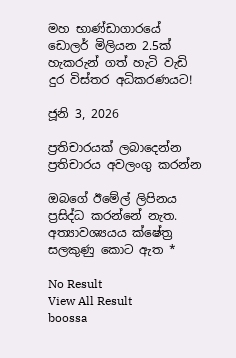මහ භාණ්ඩාගාරයේ ඩොලර් මිලියන 2.5ක් හැකරුන් ගත් හැටි වැඩි දුර විස්තර අධිකරණයට!

ජූනි 3, 2026

ප්‍රතිචාරයක් ලබාදෙන්න ප්‍රතිචාරය අවලංගු කරන්න

ඔබගේ ඊමේල් ලිපිනය ප්‍රසිද්ධ කරන්නේ නැත. අත්‍යාවශ්‍යයය ක්ෂේත්‍ර සලකුණු කොට ඇත *

No Result
View All Result
boossa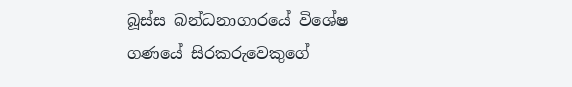බූස්ස බන්ධනාගාරයේ විශේෂ ගණයේ සිරකරුවෙකුගේ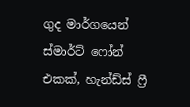ගුද මාර්ගයෙන් ස්මාර්ට් ෆෝන් එකක්, හැන්ඩ්ස් ෆ්‍රී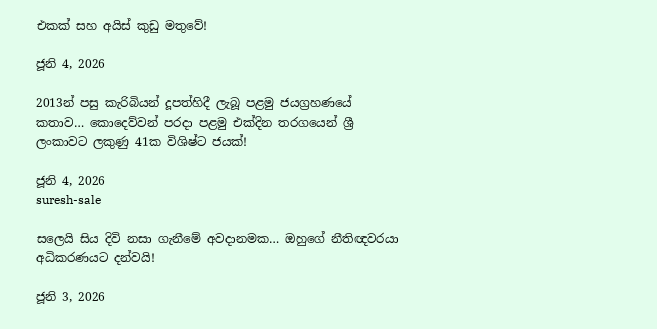එකක් සහ අයිස් කුඩු මතුවේ!

ජූනි 4, 2026

2013න් පසු කැරිබියන් දූපත්හිදී ලැබූ පළමු ජයග්‍රහණයේ කතාව… කොදෙව්වන් පරදා පළමු එක්දින තරගයෙන් ශ්‍රී ලංකාවට ලකුණු 41ක විශිෂ්ට ජයක්!

ජූනි 4, 2026
suresh-sale

සලෙයි සිය දිවි නසා ගැනීමේ අවදානමක… ඔහුගේ නීතිඥවරයා අධිකරණයට දන්වයි!

ජූනි 3, 2026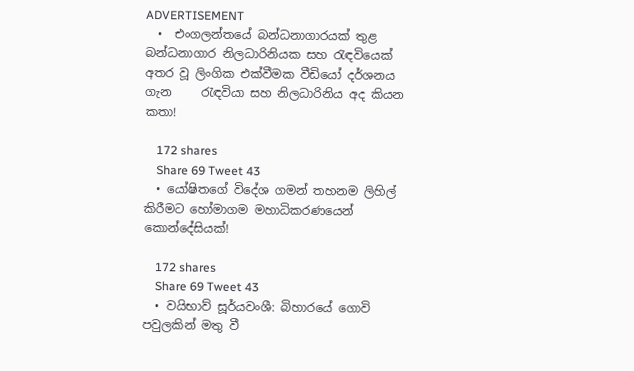ADVERTISEMENT
  •  එංගලන්තයේ බන්ධනාගාරයක් තුළ බන්ධනාගාර නිලධාරිනියක සහ රැඳවියෙක් අතර වූ ලිංගික එක්වීමක වීඩියෝ දර්ශනය ගැන     රැඳවියා සහ නිලධාරිනිය අද කියන කතා!

    172 shares
    Share 69 Tweet 43
  • යෝෂිතගේ විදේශ ගමන් තහනම ලිහිල් කිරීමට හෝමාගම මහාධිකරණයෙන් කොන්දේසියක්!

    172 shares
    Share 69 Tweet 43
  • වයිභාව් සූර්යවංශී: බිහාරයේ ගොවි පවුලකින් මතු වී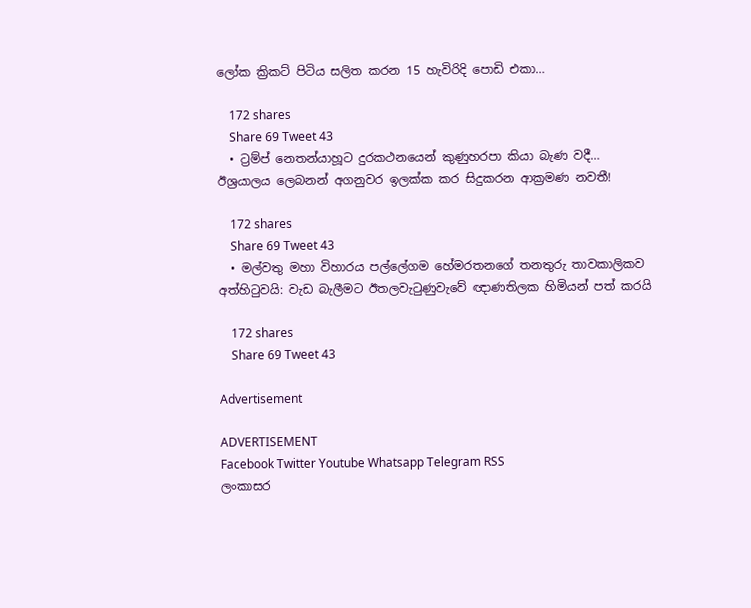ලෝක ක්‍රිකට් පිටිය සලිත කරන 15 හැවිරිදි පොඩි එකා…

    172 shares
    Share 69 Tweet 43
  • ට්‍රම්ප් නෙතන්යාහූට දුරකථනයෙන් කුණුහරපා කියා බැණ වදී… ඊශ්‍රයාලය ලෙබනන් අගනුවර ඉලක්ක කර සිදුකරන ආක්‍රමණ නවතී!

    172 shares
    Share 69 Tweet 43
  • මල්වතු මහා විහාරය පල්ලේගම හේමරතනගේ තනතුරු තාවකාලිකව අත්හිටුවයි: වැඩ බැලීමට ඊතලවැටුණුවැවේ ඥාණතිලක හිමියන් පත් කරයි

    172 shares
    Share 69 Tweet 43

Advertisement

ADVERTISEMENT
Facebook Twitter Youtube Whatsapp Telegram RSS
ලංකාසර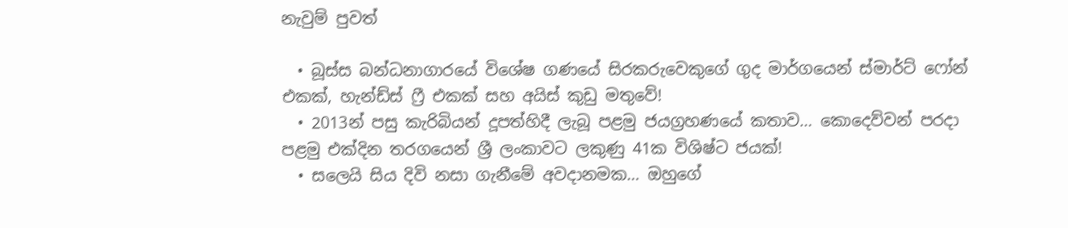නැවුම් පුවත්

  • බූස්ස බන්ධනාගාරයේ විශේෂ ගණයේ සිරකරුවෙකුගේ ගුද මාර්ගයෙන් ස්මාර්ට් ෆෝන් එකක්, හැන්ඩ්ස් ෆ්‍රී එකක් සහ අයිස් කුඩු මතුවේ!
  • 2013න් පසු කැරිබියන් දූපත්හිදී ලැබූ පළමු ජයග්‍රහණයේ කතාව… කොදෙව්වන් පරදා පළමු එක්දින තරගයෙන් ශ්‍රී ලංකාවට ලකුණු 41ක විශිෂ්ට ජයක්!
  • සලෙයි සිය දිවි නසා ගැනීමේ අවදානමක… ඔහුගේ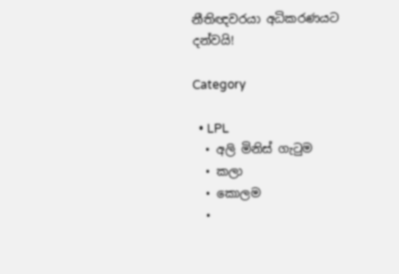නීතිඥවරයා අධිකරණයට දන්වයි!

Category

  • LPL
  • අලි මිනිස් ගැටුම
  • කලා
  • කොලම
  •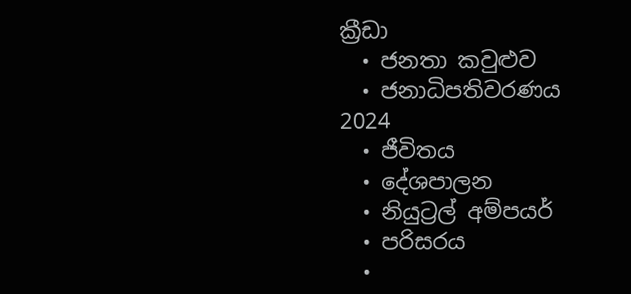ක්‍රීඩා
  • ජනතා කවුළුව
  • ජනාධිපතිවරණය 2024
  • ජීවිතය
  • දේශපාලන
  • නියුට්‍රල් අම්පයර්
  • පරිසරය
  •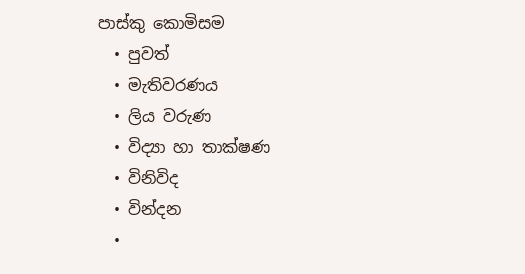පාස්කු කොමිසම
  • පුවත්
  • මැතිවරණය
  • ලිය වරුණ
  • විද්‍යා හා තාක්ෂණ
  • විනිවිද
  • වින්දන
  •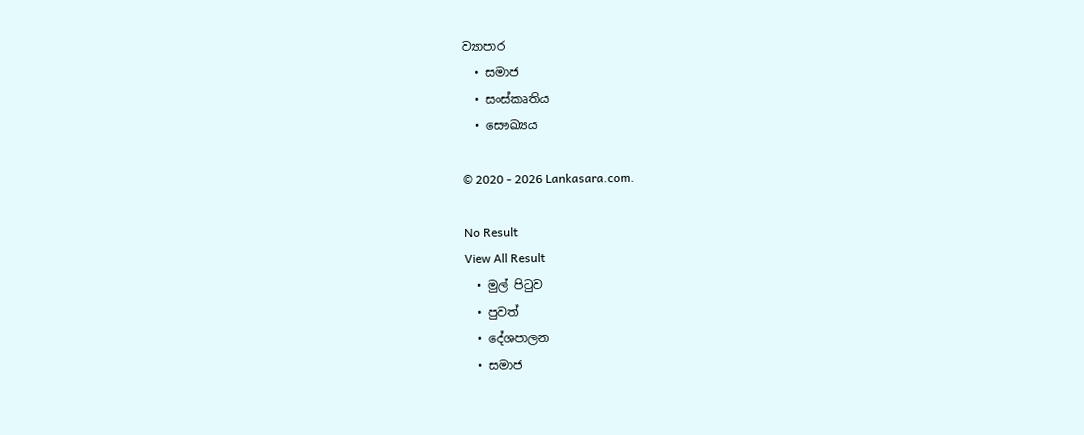ව්‍යාපාර
  • සමාජ
  • සංස්කෘතිය
  • සෞඛ්‍යය

© 2020 - 2026 Lankasara.com.

No Result
View All Result
  • මුල් පිටුව
  • පුවත්
  • දේශපාලන
  • සමාජ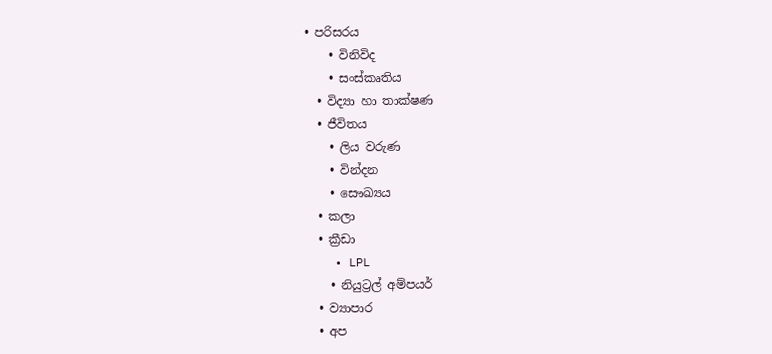• පරිසරය
    • විනිවිද
    • සංස්කෘතිය
  • විද්‍යා හා තාක්ෂණ
  • ජීවිතය
    • ලිය වරුණ
    • වින්දන
    • සෞඛ්‍යය
  • කලා
  • ක්‍රීඩා
    • LPL
    • නියුට්‍රල් අම්පයර්
  • ව්‍යාපාර
  • අප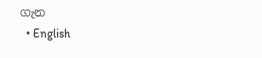ගැන
  • English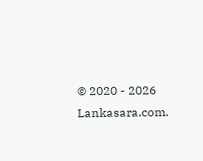© 2020 - 2026 Lankasara.com.